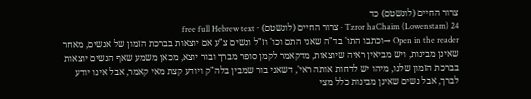צרור החיים (לונשטם) כד
Tzror haChaim (Lowenstam) 24 · צרור החיים (לונשטם) · free full Hebrew text
Open in the reader →וכתבו התו' בד"ה שאני התם וכו' וז"ל ונשים צ"ע אם יוצאות בברכת הזמון של אנשים, מאחר שאינן מבינות, ויש מביאין ראיה שיוצאות, מדקאמר לקמן סופר מברך ובור יוצא, מכאן משמע שאף הנשים יוצאות בברכת הזמון שלנו, מיהו יש לדחות אותה ראי', דשאני בור שמבין בלה"ק ויודע קצת מאי קאמר, אבל אינו יודע לברך, אבל נשים שאינן מבינות כלל מצי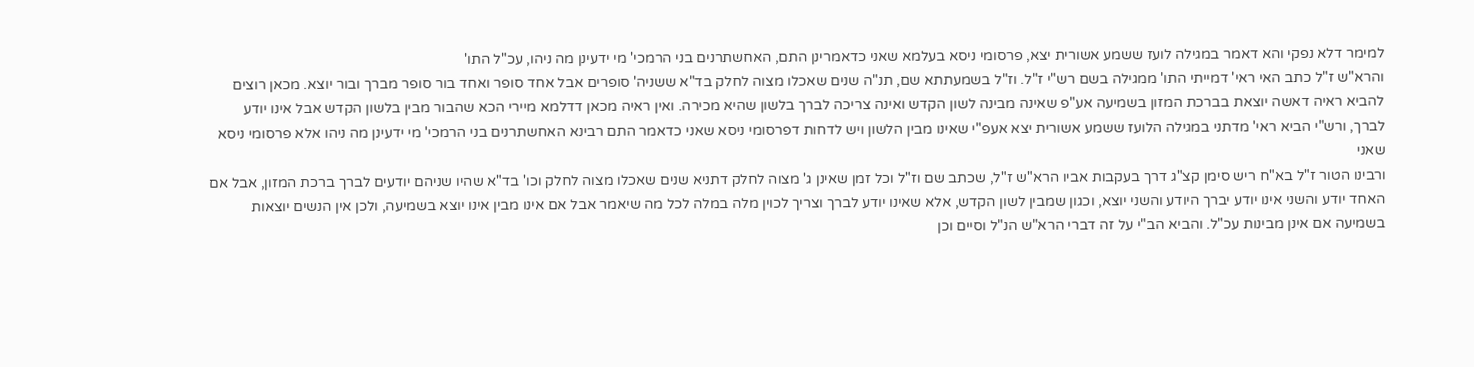למימר דלא נפקי והא דאמר במגילה לועז ששמע אשורית יצא, פרסומי ניסא בעלמא שאני כדאמרינן התם, האחשתרנים בני הרמכי' מי ידעינן מה ניהו, עכ"ל התו'
והרא"ש ז"ל כתב האי ראי' דמייתי התו' ממגילה בשם רש"י ז"ל. וז"ל בשמעתתא שם, תנ"ה שנים שאכלו מצוה לחלק בד"א ששניה' סופרים אבל אחד סופר ואחד בור סופר מברך ובור יוצא. מכאן רוצים להביא ראיה דאשה יוצאת בברכת המזון בשמיעה אע"פ שאינה מבינה לשון הקדש ואינה צריכה לברך בלשון שהיא מכירה. ואין ראיה מכאן דדלמא מיירי הכא שהבור מבין בלשון הקדש אבל אינו יודע לברך, ורש"י הביא ראי' מדתני במגילה הלועז ששמע אשורית יצא אעפ"י שאינו מבין הלשון ויש לדחות דפרסומי ניסא שאני כדאמר התם רבינא האחשתרנים בני הרמכי' מי ידעינן מה ניהו אלא פרסומי ניסא שאני
ורבינו הטור ז"ל בא"ח ריש סימן קצ"ג דרך בעקבות אביו הרא"ש ז"ל, שכתב שם וז"ל וכל זמן שאינן ג' מצוה לחלק דתניא שנים שאכלו מצוה לחלק וכו' בד"א שהיו שניהם יודעים לברך ברכת המזון, אבל אם האחד יודע והשני אינו יודע יברך היודע והשני יוצא, וכגון שמבין לשון הקדש, אלא שאינו יודע לברך וצריך לכוין מלה במלה לכל מה שיאמר אבל אם אינו מבין אינו יוצא בשמיעה, ולכן אין הנשים יוצאות בשמיעה אם אינן מבינות עכ"ל. והביא הב"י על זה דברי הרא"ש הנ"ל וסיים וכן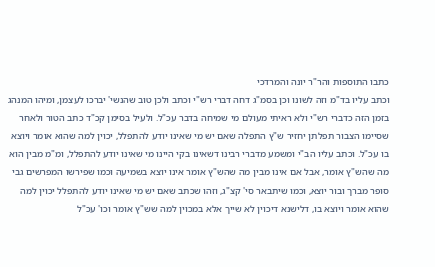כתבו התוספות והר"ר יונה והמרדכי
וכתב עליו בד"מ וזה לשונו וכן בסמ"ג דחה דברי רש"י וכתב ולכן טוב שהנשי' יברכו לעצמן, ומיהו המנהג בזמן הזה כדברי רש"י ולא ראיתי מעולם מי שמיחה בדבר עכ"ל. ולעיל בסימן קכ"ד כתב הטור ולאחר שסיימו הצבור תפלתן יחזיר ש"ץ התפלה שאם יש מי שאינו יודע להתפלל, יכוין למה שהוא אומר ויוצא בו עכ"ל. וכתב עליו הב"י ומשמע מדברי רבינו דשאינו בקי היינו מי שאינו יודע להתפלל, ומ"מ מבין הוא מה שהש"ץ אומר, אבל אם אינו מבין מה שהש"ץ אומר אינו יוצא בשמיעה וכמו שפירשו המפרשים גבי סופר מברך ובור יוצא, וכמו שיתבאר סי' קצ"ג, וזהו שכתב שאם יש מי שאינו יודע להתפלל יכוין למה שהוא אומר ויוצא בו, דלישנא דיכוין לא שייך אלא במכוין למה שש"ץ אומר וכו' עכ"ל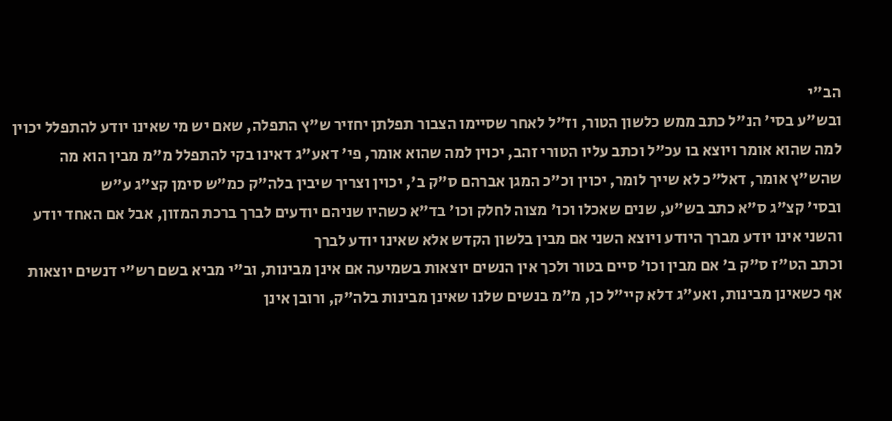הב"י
ובש"ע בסי' הנ"ל כתב ממש כלשון הטור, וז"ל לאחר שסיימו הצבור תפלתן יחזיר ש"ץ התפלה, שאם יש מי שאינו יודע להתפלל יכוין למה שהוא אומר ויוצא בו עכ"ל וכתב עליו הטורי זהב, יכוין למה שהוא אומר, פי' דאע"ג דאינו בקי להתפלל מ"מ מבין הוא מה שהש"ץ אומר, דאל"כ לא שייך לומר, יכוין וכ"כ המגן אברהם ס"ק ב', יכוין וצריך שיבין בלה"ק כמ"ש סימן קצ"ג ע"ש
ובסי' קצ"ג ס"א כתב בש"ע, שנים שאכלו וכו' מצוה לחלק וכו' בד"א כשהיו שניהם יודעים לברך ברכת המזון, אבל אם האחד יודע והשני אינו יודע מברך היודע ויוצא השני אם מבין בלשון הקדש אלא שאינו יודע לברך
וכתב הט"ז ס"ק ב' אם מבין וכו' סיים בטור ולכך אין הנשים יוצאות בשמיעה אם אינן מבינות, וב"י מביא בשם רש"י דנשים יוצאות אף כשאינן מבינות, ואע"ג דלא קיי"ל כן, מ"מ בנשים שלנו שאינן מבינות בלה"ק, ורובן אינן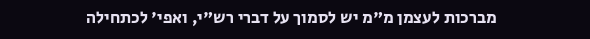מברכות לעצמן מ"מ יש לסמוך על דברי רש"י, ואפי' לכתחילה